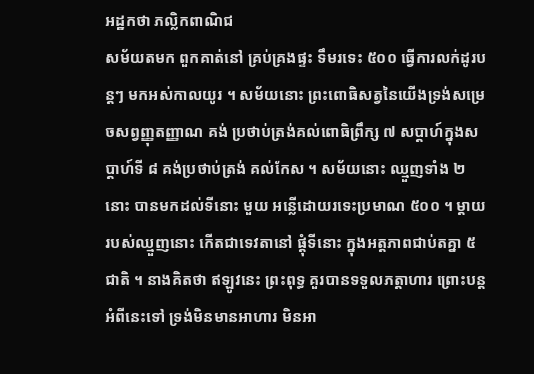អដ្ឋកថា ភល្លិកពាណិជ
សម័យតមក ពួកគាត់នៅ គ្រប់គ្រងផ្ទះ ទឹមរទេះ ៥០០ ធ្វើការលក់ដូរបន្តៗ មកអស់កាលយូរ ។ សម័យនោះ ព្រះពោធិសត្វនៃយើងទ្រង់សម្រេចសព្វញ្ញុតញ្ញាណ គង់ ប្រថាប់ត្រង់គល់ពោធិព្រឹក្ស ៧ សប្តាហ៍ក្នុងសប្តាហ៍ទី ៨ គង់ប្រថាប់ត្រង់ គល់កែស ។ សម័យនោះ ឈ្មួញទាំង ២ នោះ បានមកដល់ទីនោះ មួយ អន្លើដោយរទេះប្រមាណ ៥០០ ។ ម្តាយរបស់ឈ្មួញនោះ កើតជាទេវតានៅ ផ្តុំទីនោះ ក្នុងអត្តភាពជាប់តគ្នា ៥ ជាតិ ។ នាងគិតថា ឥឡូវនេះ ព្រះពុទ្ធ គួរបានទទួលភត្តាហារ ព្រោះបន្តអំពីនេះទៅ ទ្រង់មិនមានអាហារ មិនអា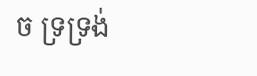ច ទ្រទ្រង់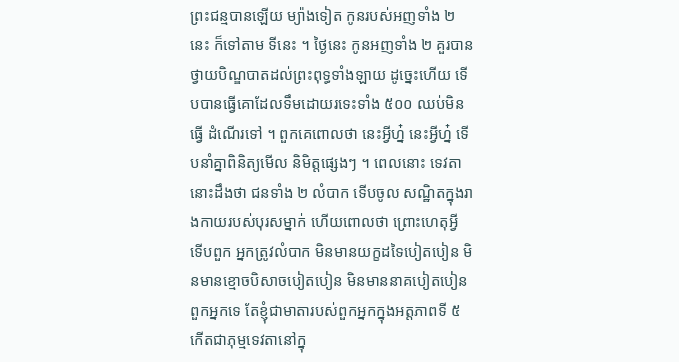ព្រះជន្មបានឡើយ ម្យ៉ាងទៀត កូនរបស់អញទាំង ២ នេះ ក៏ទៅតាម ទីនេះ ។ ថ្ងៃនេះ កូនអញទាំង ២ គួរបានថ្វាយបិណ្ឌបាតដល់ព្រះពុទ្ធទាំងឡាយ ដូច្នេះហើយ ទើបបានធ្វើគោដែលទឹមដោយរទេះទាំង ៥០០ ឈប់មិនធ្វើ ដំណើរទៅ ។ ពួកគេពោលថា នេះអ្វីហ្ន៎ នេះអ្វីហ្ន៎ ទើបនាំគ្នាពិនិត្យមើល និមិត្តផ្សេងៗ ។ ពេលនោះ ទេវតានោះដឹងថា ជនទាំង ២ លំបាក ទើបចូល សណ្ឋិតក្នុងរាងកាយរបស់បុរសម្នាក់ ហើយពោលថា ព្រោះហេតុអ្វី ទើបពួក អ្នកត្រូវលំបាក មិនមានយក្ខដទៃបៀតបៀន មិនមានខ្មោចបិសាចបៀតបៀន មិនមាននាគបៀតបៀនពួកអ្នកទេ តែខ្ញុំជាមាតារបស់ពួកអ្នកក្នុងអត្តភាពទី ៥ កើតជាភុម្មទេវតានៅក្នុ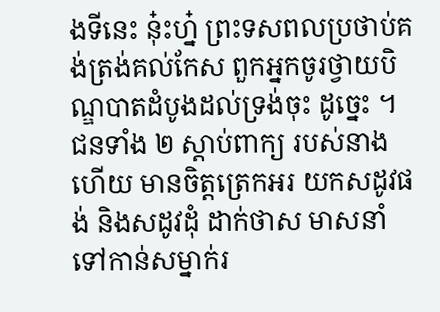ងទីនេះ នុ៎ះហ្ន៎ ព្រះទសពលប្រថាប់គង់ត្រង់គល់កែស ពួកអ្នកចូរថ្វាយបិណ្ឌបាតដំបូងដល់ទ្រង់ចុះ ដូច្នេះ ។ ជនទាំង ២ ស្តាប់ពាក្យ របស់នាងហើយ មានចិត្តត្រេកអរ យកសដូវផង់ និងសដូវដុំ ដាក់ថាស មាសនាំទៅកាន់សម្នាក់រ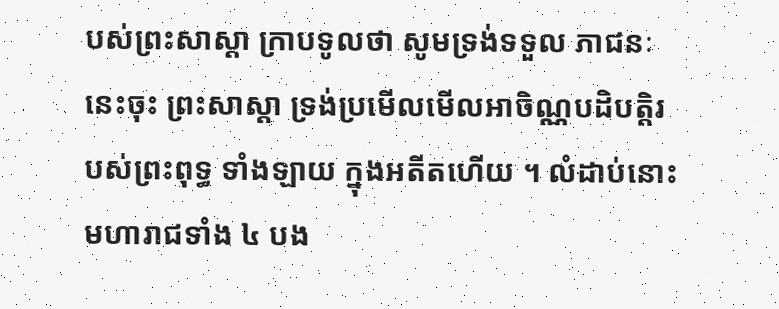បស់ព្រះសាស្តា ក្រាបទូលថា សូមទ្រង់ទទួល ភាជនៈនេះចុះ ព្រះសាស្តា ទ្រង់ប្រមើលមើលអាចិណ្ណបដិបត្តិរបស់ព្រះពុទ្ធ ទាំងឡាយ ក្នុងអតីតហើយ ។ លំដាប់នោះ មហារាជទាំង ៤ បង